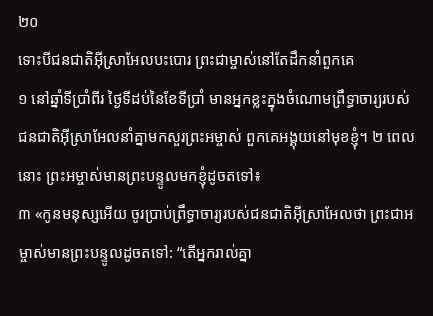២០
ទោះបីជនជាតិអ៊ីស្រាអែលបះបោរ ព្រះជាម្ចាស់នៅតែដឹកនាំពួកគេ
១ នៅឆ្នាំទីប្រាំពីរ ថ្ងៃទីដប់នៃខែទីប្រាំ មានអ្នកខ្លះក្នុងចំណោមព្រឹទ្ធាចារ្យរបស់ជនជាតិអ៊ីស្រាអែលនាំគ្នាមកសួរព្រះអម្ចាស់ ពួកគេអង្គុយនៅមុខខ្ញុំ។ ២ ពេលនោះ ព្រះអម្ចាស់មានព្រះបន្ទូលមកខ្ញុំដូចតទៅ៖
៣ «កូនមនុស្សអើយ ចូរប្រាប់ព្រឹទ្ធាចារ្យរបស់ជនជាតិអ៊ីស្រាអែលថា ព្រះជាអម្ចាស់មានព្រះបន្ទូលដូចតទៅ: “តើអ្នករាល់គ្នា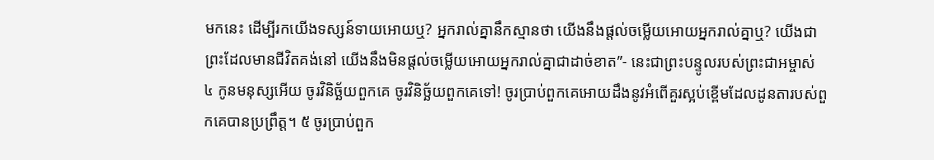មកនេះ ដើម្បីរកយើងទស្សន៍ទាយអោយឬ? អ្នករាល់គ្នានឹកស្មានថា យើងនឹងផ្ដល់ចម្លើយអោយអ្នករាល់គ្នាឬ? យើងជាព្រះដែលមានជីវិតគង់នៅ យើងនឹងមិនផ្ដល់ចម្លើយអោយអ្នករាល់គ្នាជាដាច់ខាត”- នេះជាព្រះបន្ទូលរបស់ព្រះជាអម្ចាស់ ៤ កូនមនុស្សអើយ ចូរវិនិច្ឆ័យពួកគេ ចូរវិនិច្ឆ័យពួកគេទៅ! ចូរប្រាប់ពួកគេអោយដឹងនូវអំពើគួរស្អប់ខ្ពើមដែលដូនតារបស់ពួកគេបានប្រព្រឹត្ត។ ៥ ចូរប្រាប់ពួក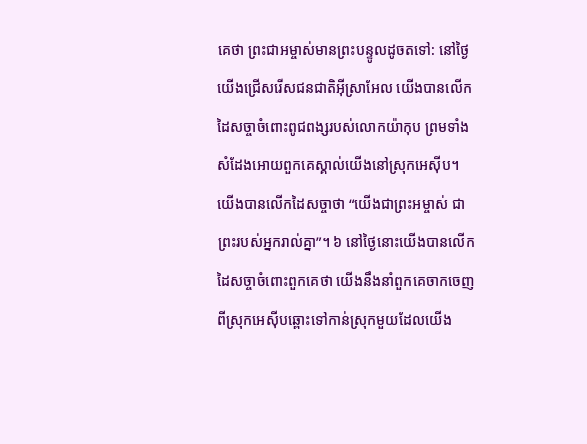គេថា ព្រះជាអម្ចាស់មានព្រះបន្ទូលដូចតទៅ: នៅថ្ងៃយើងជ្រើសរើសជនជាតិអ៊ីស្រាអែល យើងបានលើកដៃសច្ចាចំពោះពូជពង្សរបស់លោកយ៉ាកុប ព្រមទាំងសំដែងអោយពួកគេស្គាល់យើងនៅស្រុកអេស៊ីប។ យើងបានលើកដៃសច្ចាថា “យើងជាព្រះអម្ចាស់ ជាព្រះរបស់អ្នករាល់គ្នា”។ ៦ នៅថ្ងៃនោះយើងបានលើកដៃសច្ចាចំពោះពួកគេថា យើងនឹងនាំពួកគេចាកចេញពីស្រុកអេស៊ីបឆ្ពោះទៅកាន់ស្រុកមួយដែលយើង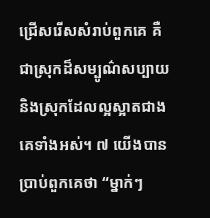ជ្រើសរើសសំរាប់ពួកគេ គឺជាស្រុកដ៏សម្បូណ៌សប្បាយ និងស្រុកដែលល្អស្អាតជាងគេទាំងអស់។ ៧ យើងបានប្រាប់ពួកគេថា “ម្នាក់ៗ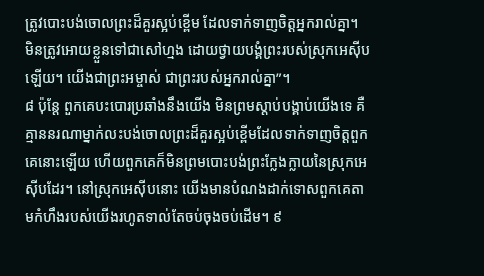ត្រូវបោះបង់ចោលព្រះដ៏គួរស្អប់ខ្ពើម ដែលទាក់ទាញចិត្តអ្នករាល់គ្នា។ មិនត្រូវអោយខ្លួនទៅជាសៅហ្មង ដោយថ្វាយបង្គំព្រះរបស់ស្រុកអេស៊ីបឡើយ។ យើងជាព្រះអម្ចាស់ ជាព្រះរបស់អ្នករាល់គ្នា”។
៨ ប៉ុន្តែ ពួកគេបះបោរប្រឆាំងនឹងយើង មិនព្រមស្ដាប់បង្គាប់យើងទេ គឺគ្មាននរណាម្នាក់លះបង់ចោលព្រះដ៏គួរស្អប់ខ្ពើមដែលទាក់ទាញចិត្តពួកគេនោះឡើយ ហើយពួកគេក៏មិនព្រមបោះបង់ព្រះក្លែងក្លាយនៃស្រុកអេស៊ីបដែរ។ នៅស្រុកអេស៊ីបនោះ យើងមានបំណងដាក់ទោសពួកគេតាមកំហឹងរបស់យើងរហូតទាល់តែចប់ចុងចប់ដើម។ ៩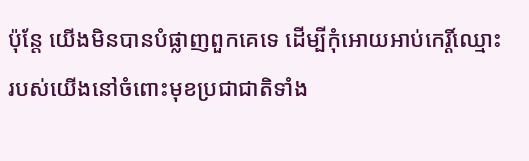ប៉ុន្តែ យើងមិនបានបំផ្លាញពួកគេទេ ដើម្បីកុំអោយអាប់កេរ្តិ៍ឈ្មោះរបស់យើងនៅចំពោះមុខប្រជាជាតិទាំង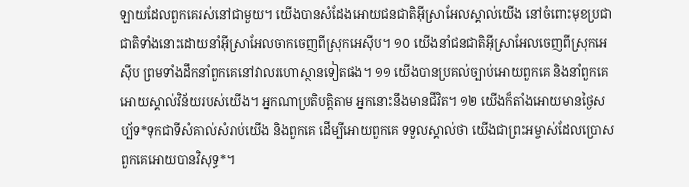ឡាយដែលពួកគេរស់នៅជាមួយ។ យើងបានសំដែងអោយជនជាតិអ៊ីស្រាអែលស្គាល់យើង នៅចំពោះមុខប្រជាជាតិទាំងនោះដោយនាំអ៊ីស្រាអែលចាកចេញពីស្រុកអេស៊ីប។ ១០ យើងនាំជនជាតិអ៊ីស្រាអែលចេញពីស្រុកអេស៊ីប ព្រមទាំងដឹកនាំពួកគេនៅវាលរហោស្ថានទៀតផង។ ១១ យើងបានប្រគល់ច្បាប់អោយពួកគេ និងនាំពួកគេអោយស្គាល់វិន័យរបស់យើង។ អ្នកណាប្រតិបត្តិតាម អ្នកនោះនឹងមានជីវិត។ ១២ យើងក៏តាំងអោយមានថ្ងៃសប្ប័ទ*ទុកជាទីសំគាល់សំរាប់យើង និងពួកគេ ដើម្បីអោយពួកគេ ទទួលស្គាល់ថា យើងជាព្រះអម្ចាស់ដែលប្រោសពួកគេអោយបានវិសុទ្ធ*។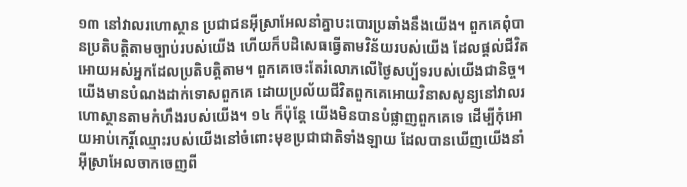១៣ នៅវាលរហោស្ថាន ប្រជាជនអ៊ីស្រាអែលនាំគ្នាបះបោរប្រឆាំងនឹងយើង។ ពួកគេពុំបានប្រតិបត្តិតាមច្បាប់របស់យើង ហើយក៏បដិសេធធ្វើតាមវិន័យរបស់យើង ដែលផ្ដល់ជីវិតអោយអស់អ្នកដែលប្រតិបត្តិតាម។ ពួកគេចេះតែរំលោភលើថ្ងៃសប្ប័ទរបស់យើងជានិច្ច។ យើងមានបំណងដាក់ទោសពួកគេ ដោយប្រល័យជីវិតពួកគេអោយវិនាសសូន្យនៅវាលរហោស្ថានតាមកំហឹងរបស់យើង។ ១៤ ក៏ប៉ុន្តែ យើងមិនបានបំផ្លាញពួកគេទេ ដើម្បីកុំអោយអាប់កេរ្តិ៍ឈ្មោះរបស់យើងនៅចំពោះមុខប្រជាជាតិទាំងឡាយ ដែលបានឃើញយើងនាំអ៊ីស្រាអែលចាកចេញពី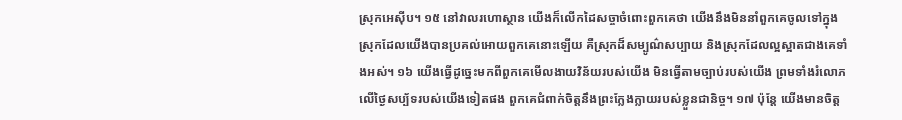ស្រុកអេស៊ីប។ ១៥ នៅវាលរហោស្ថាន យើងក៏លើកដៃសច្ចាចំពោះពួកគេថា យើងនឹងមិននាំពួកគេចូលទៅក្នុងស្រុកដែលយើងបានប្រគល់អោយពួកគេនោះឡើយ គឺស្រុកដ៏សម្បូណ៌សប្បាយ និងស្រុកដែលល្អស្អាតជាងគេទាំងអស់។ ១៦ យើងធ្វើដូច្នេះមកពីពួកគេមើលងាយវិន័យរបស់យើង មិនធ្វើតាមច្បាប់របស់យើង ព្រមទាំងរំលោភលើថ្ងៃសប្ប័ទរបស់យើងទៀតផង ពួកគេជំពាក់ចិត្តនឹងព្រះក្លែងក្លាយរបស់ខ្លួនជានិច្ច។ ១៧ ប៉ុន្តែ យើងមានចិត្ត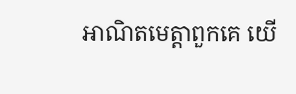អាណិតមេត្តាពួកគេ យើ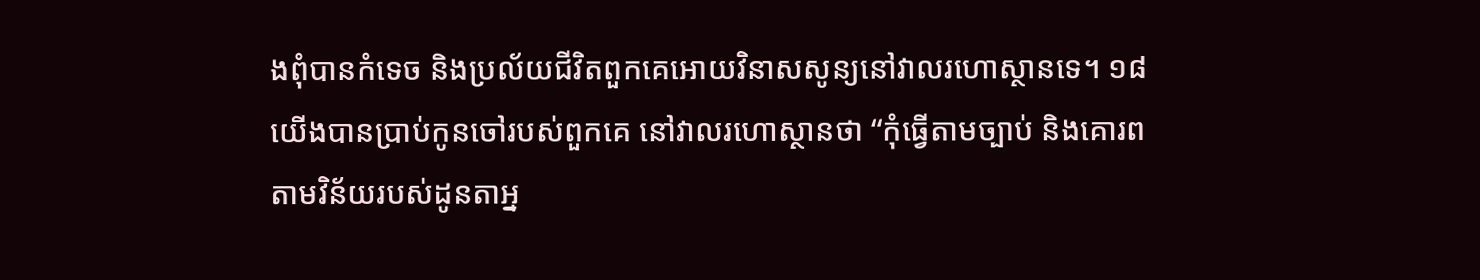ងពុំបានកំទេច និងប្រល័យជីវិតពួកគេអោយវិនាសសូន្យនៅវាលរហោស្ថានទេ។ ១៨ យើងបានប្រាប់កូនចៅរបស់ពួកគេ នៅវាលរហោស្ថានថា “កុំធ្វើតាមច្បាប់ និងគោរពតាមវិន័យរបស់ដូនតាអ្ន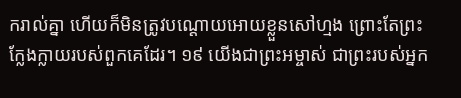ករាល់គ្នា ហើយក៏មិនត្រូវបណ្ដោយអោយខ្លួនសៅហ្មង ព្រោះតែព្រះក្លែងក្លាយរបស់ពួកគេដែរ។ ១៩ យើងជាព្រះអម្ចាស់ ជាព្រះរបស់អ្នក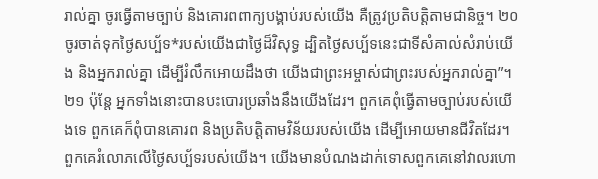រាល់គ្នា ចូរធ្វើតាមច្បាប់ និងគោរពពាក្យបង្គាប់របស់យើង គឺត្រូវប្រតិបត្តិតាមជានិច្ច។ ២០ ចូរចាត់ទុកថ្ងៃសប្ប័ទ*របស់យើងជាថ្ងៃដ៏វិសុទ្ធ ដ្បិតថ្ងៃសប្ប័ទនេះជាទីសំគាល់សំរាប់យើង និងអ្នករាល់គ្នា ដើម្បីរំលឹកអោយដឹងថា យើងជាព្រះអម្ចាស់ជាព្រះរបស់អ្នករាល់គ្នា”។
២១ ប៉ុន្តែ អ្នកទាំងនោះបានបះបោរប្រឆាំងនឹងយើងដែរ។ ពួកគេពុំធ្វើតាមច្បាប់របស់យើងទេ ពួកគេក៏ពុំបានគោរព និងប្រតិបត្តិតាមវិន័យរបស់យើង ដើម្បីអោយមានជីវិតដែរ។ ពួកគេរំលោភលើថ្ងៃសប្ប័ទរបស់យើង។ យើងមានបំណងដាក់ទោសពួកគេនៅវាលរហោ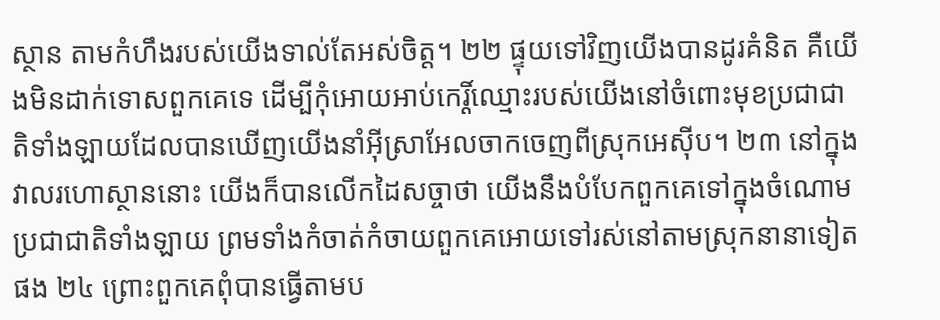ស្ថាន តាមកំហឹងរបស់យើងទាល់តែអស់ចិត្ត។ ២២ ផ្ទុយទៅវិញយើងបានដូរគំនិត គឺយើងមិនដាក់ទោសពួកគេទេ ដើម្បីកុំអោយអាប់កេរ្តិ៍ឈ្មោះរបស់យើងនៅចំពោះមុខប្រជាជាតិទាំងឡាយដែលបានឃើញយើងនាំអ៊ីស្រាអែលចាកចេញពីស្រុកអេស៊ីប។ ២៣ នៅក្នុងវាលរហោស្ថាននោះ យើងក៏បានលើកដៃសច្ចាថា យើងនឹងបំបែកពួកគេទៅក្នុងចំណោមប្រជាជាតិទាំងឡាយ ព្រមទាំងកំចាត់កំចាយពួកគេអោយទៅរស់នៅតាមស្រុកនានាទៀតផង ២៤ ព្រោះពួកគេពុំបានធ្វើតាមប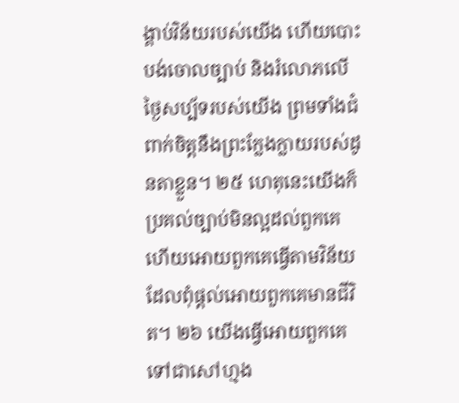ង្គាប់វិន័យរបស់យើង ហើយបោះបង់ចោលច្បាប់ និងរំលោភលើថ្ងៃសប្ប័ទរបស់យើង ព្រមទាំងជំពាក់ចិត្តនឹងព្រះក្លែងក្លាយរបស់ដូនតាខ្លួន។ ២៥ ហេតុនេះយើងក៏ប្រគល់ច្បាប់មិនល្អដល់ពួកគេ ហើយអោយពួកគេធ្វើតាមវិន័យ ដែលពុំផ្ដល់អោយពួកគេមានជីវិត។ ២៦ យើងធ្វើអោយពួកគេទៅជាសៅហ្មង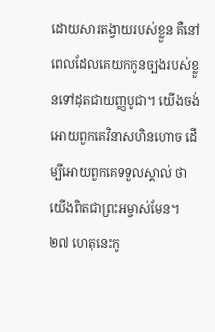ដោយសារតង្វាយរបស់ខ្លួន គឺនៅពេលដែលគេយកកូនច្បងរបស់ខ្លួនទៅដុតជាយញ្ញបូជា។ យើងចង់អោយពួកគេវិនាសហិនហោច ដើម្បីអោយពួកគេទទួលស្គាល់ ថាយើងពិតជាព្រះអម្ចាស់មែន។
២៧ ហេតុនេះកូ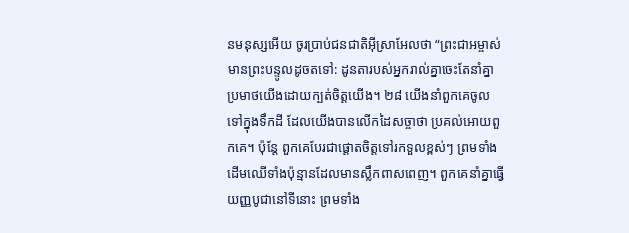នមនុស្សអើយ ចូរប្រាប់ជនជាតិអ៊ីស្រាអែលថា “ព្រះជាអម្ចាស់មានព្រះបន្ទូលដូចតទៅ: ដូនតារបស់អ្នករាល់គ្នាចេះតែនាំគ្នាប្រមាថយើងដោយក្បត់ចិត្តយើង។ ២៨ យើងនាំពួកគេចូលទៅក្នុងទឹកដី ដែលយើងបានលើកដៃសច្ចាថា ប្រគល់អោយពួកគេ។ ប៉ុន្តែ ពួកគេបែរជាផ្ដោតចិត្តទៅរកទួលខ្ពស់ៗ ព្រមទាំងដើមឈើទាំងប៉ុន្មានដែលមានស្លឹកពាសពេញ។ ពួកគេនាំគ្នាធ្វើយញ្ញបូជានៅទីនោះ ព្រមទាំង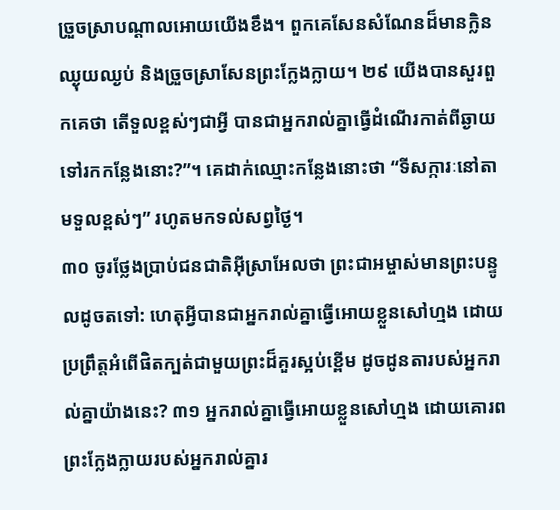ច្រួចស្រាបណ្ដាលអោយយើងខឹង។ ពួកគេសែនសំណែនដ៏មានក្លិនឈ្ងុយឈ្ងប់ និងច្រួចស្រាសែនព្រះក្លែងក្លាយ។ ២៩ យើងបានសួរពួកគេថា តើទួលខ្ពស់ៗជាអ្វី បានជាអ្នករាល់គ្នាធ្វើដំណើរកាត់ពីឆ្ងាយទៅរកកន្លែងនោះ?”។ គេដាក់ឈ្មោះកន្លែងនោះថា “ទីសក្ការៈនៅតាមទួលខ្ពស់ៗ” រហូតមកទល់សព្វថ្ងៃ។
៣០ ចូរថ្លែងប្រាប់ជនជាតិអ៊ីស្រាអែលថា ព្រះជាអម្ចាស់មានព្រះបន្ទូលដូចតទៅ: ហេតុអ្វីបានជាអ្នករាល់គ្នាធ្វើអោយខ្លួនសៅហ្មង ដោយប្រព្រឹត្តអំពើផិតក្បត់ជាមួយព្រះដ៏គួរស្អប់ខ្ពើម ដូចដូនតារបស់អ្នករាល់គ្នាយ៉ាងនេះ? ៣១ អ្នករាល់គ្នាធ្វើអោយខ្លួនសៅហ្មង ដោយគោរពព្រះក្លែងក្លាយរបស់អ្នករាល់គ្នារ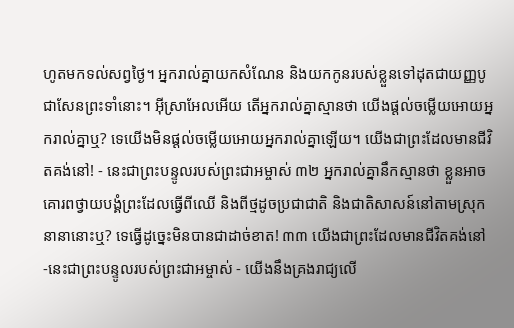ហូតមកទល់សព្វថ្ងៃ។ អ្នករាល់គ្នាយកសំណែន និងយកកូនរបស់ខ្លួនទៅដុតជាយញ្ញបូជាសែនព្រះទាំនោះ។ អ៊ីស្រាអែលអើយ តើអ្នករាល់គ្នាស្មានថា យើងផ្ដល់ចម្លើយអោយអ្នករាល់គ្នាឬ? ទេយើងមិនផ្ដល់ចម្លើយអោយអ្នករាល់គ្នាឡើយ។ យើងជាព្រះដែលមានជីវិតគង់នៅ! - នេះជាព្រះបន្ទូលរបស់ព្រះជាអម្ចាស់ ៣២ អ្នករាល់គ្នានឹកស្មានថា ខ្លួនអាចគោរពថ្វាយបង្គំព្រះដែលធ្វើពីឈើ និងពីថ្មដូចប្រជាជាតិ និងជាតិសាសន៍នៅតាមស្រុកនានានោះឬ? ទេធ្វើដូច្នេះមិនបានជាដាច់ខាត! ៣៣ យើងជាព្រះដែលមានជីវិតគង់នៅ -នេះជាព្រះបន្ទូលរបស់ព្រះជាអម្ចាស់ - យើងនឹងគ្រងរាជ្យលើ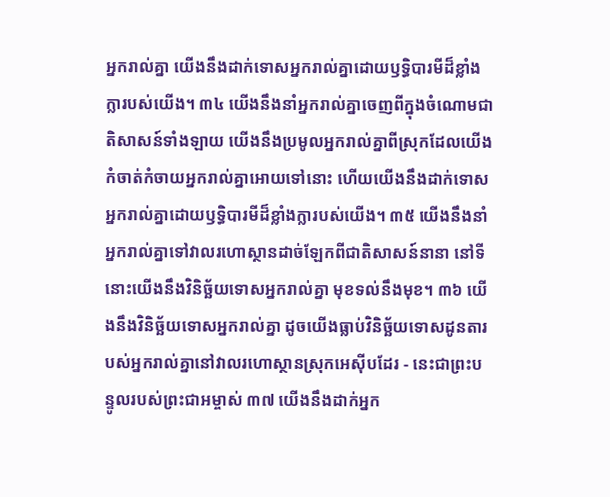អ្នករាល់គ្នា យើងនឹងដាក់ទោសអ្នករាល់គ្នាដោយឫទ្ធិបារមីដ៏ខ្លាំងក្លារបស់យើង។ ៣៤ យើងនឹងនាំអ្នករាល់គ្នាចេញពីក្នុងចំណោមជាតិសាសន៍ទាំងឡាយ យើងនឹងប្រមូលអ្នករាល់គ្នាពីស្រុកដែលយើងកំចាត់កំចាយអ្នករាល់គ្នាអោយទៅនោះ ហើយយើងនឹងដាក់ទោសអ្នករាល់គ្នាដោយឫទ្ធិបារមីដ៏ខ្លាំងក្លារបស់យើង។ ៣៥ យើងនឹងនាំអ្នករាល់គ្នាទៅវាលរហោស្ថានដាច់ឡែកពីជាតិសាសន៍នានា នៅទីនោះយើងនឹងវិនិច្ឆ័យទោសអ្នករាល់គ្នា មុខទល់នឹងមុខ។ ៣៦ យើងនឹងវិនិច្ឆ័យទោសអ្នករាល់គ្នា ដូចយើងធ្លាប់វិនិច្ឆ័យទោសដូនតារបស់អ្នករាល់គ្នានៅវាលរហោស្ថានស្រុកអេស៊ីបដែរ - នេះជាព្រះបន្ទូលរបស់ព្រះជាអម្ចាស់ ៣៧ យើងនឹងដាក់អ្នក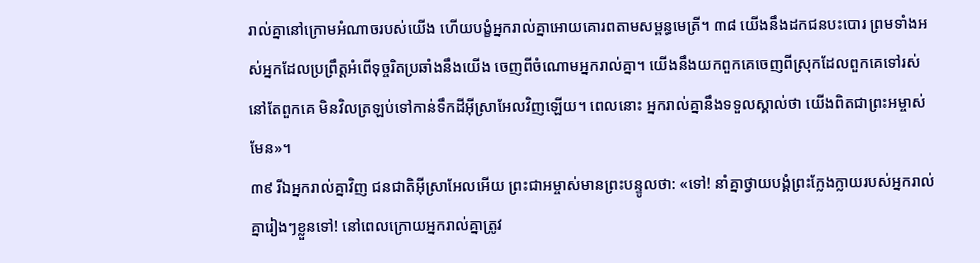រាល់គ្នានៅក្រោមអំណាចរបស់យើង ហើយបង្ខំអ្នករាល់គ្នាអោយគោរពតាមសម្ពន្ធមេត្រី។ ៣៨ យើងនឹងដកជនបះបោរ ព្រមទាំងអស់អ្នកដែលប្រព្រឹត្តអំពើទុច្ចរិតប្រឆាំងនឹងយើង ចេញពីចំណោមអ្នករាល់គ្នា។ យើងនឹងយកពួកគេចេញពីស្រុកដែលពួកគេទៅរស់នៅតែពួកគេ មិនវិលត្រឡប់ទៅកាន់ទឹកដីអ៊ីស្រាអែលវិញឡើយ។ ពេលនោះ អ្នករាល់គ្នានឹងទទួលស្គាល់ថា យើងពិតជាព្រះអម្ចាស់មែន»។
៣៩ រីឯអ្នករាល់គ្នាវិញ ជនជាតិអ៊ីស្រាអែលអើយ ព្រះជាអម្ចាស់មានព្រះបន្ទូលថា: «ទៅ! នាំគ្នាថ្វាយបង្គំព្រះក្លែងក្លាយរបស់អ្នករាល់គ្នារៀងៗខ្លួនទៅ! នៅពេលក្រោយអ្នករាល់គ្នាត្រូវ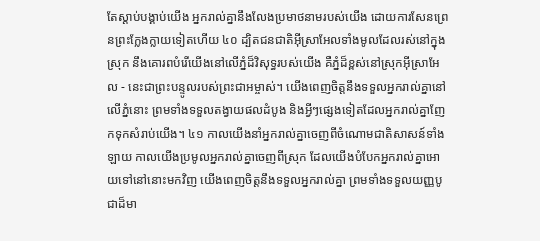តែស្ដាប់បង្គាប់យើង អ្នករាល់គ្នានឹងលែងប្រមាថនាមរបស់យើង ដោយការសែនព្រេនព្រះក្លែងក្លាយទៀតហើយ ៤០ ដ្បិតជនជាតិអ៊ីស្រាអែលទាំងមូលដែលរស់នៅក្នុងស្រុក នឹងគោរពបំរើយើងនៅលើភ្នំដ៏វិសុទ្ធរបស់យើង គឺភ្នំដ៏ខ្ពស់នៅស្រុកអ៊ីស្រាអែល - នេះជាព្រះបន្ទូលរបស់ព្រះជាអម្ចាស់។ យើងពេញចិត្តនឹងទទួលអ្នករាល់គ្នានៅលើភ្នំនោះ ព្រមទាំងទទួលតង្វាយផលដំបូង និងអ្វីៗផ្សេងទៀតដែលអ្នករាល់គ្នាញែកទុកសំរាប់យើង។ ៤១ កាលយើងនាំអ្នករាល់គ្នាចេញពីចំណោមជាតិសាសន៍ទាំងឡាយ កាលយើងប្រមូលអ្នករាល់គ្នាចេញពីស្រុក ដែលយើងបំបែកអ្នករាល់គ្នាអោយទៅនៅនោះមកវិញ យើងពេញចិត្តនឹងទទួលអ្នករាល់គ្នា ព្រមទាំងទទួលយញ្ញបូជាដ៏មា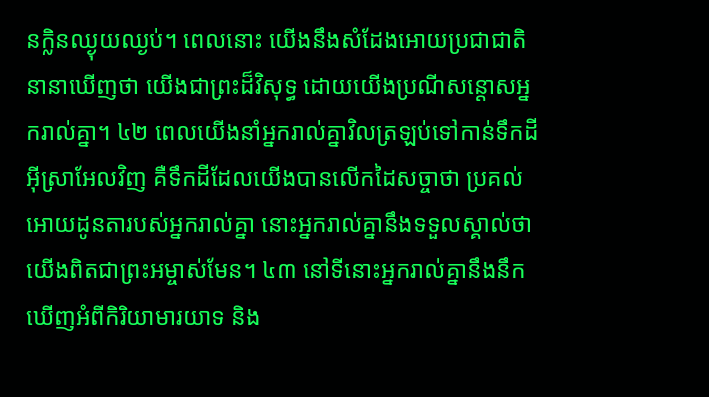នក្លិនឈ្ងុយឈ្ងប់។ ពេលនោះ យើងនឹងសំដែងអោយប្រជាជាតិនានាឃើញថា យើងជាព្រះដ៏វិសុទ្ធ ដោយយើងប្រណីសន្ដោសអ្នករាល់គ្នា។ ៤២ ពេលយើងនាំអ្នករាល់គ្នាវិលត្រឡប់ទៅកាន់ទឹកដីអ៊ីស្រាអែលវិញ គឺទឹកដីដែលយើងបានលើកដៃសច្ចាថា ប្រគល់អោយដូនតារបស់អ្នករាល់គ្នា នោះអ្នករាល់គ្នានឹងទទួលស្គាល់ថា យើងពិតជាព្រះអម្ចាស់មែន។ ៤៣ នៅទីនោះអ្នករាល់គ្នានឹងនឹកឃើញអំពីកិរិយាមារយាទ និង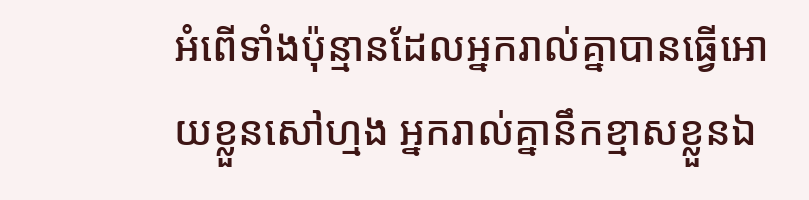អំពើទាំងប៉ុន្មានដែលអ្នករាល់គ្នាបានធ្វើអោយខ្លួនសៅហ្មង អ្នករាល់គ្នានឹកខ្មាសខ្លួនឯ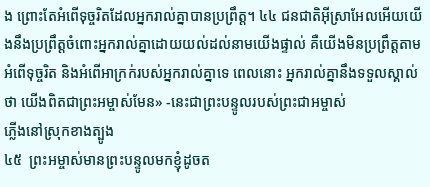ង ព្រោះតែអំពើទុច្ចរិតដែលអ្នករាល់គ្នាបានប្រព្រឹត្ត។ ៤៤ ជនជាតិអ៊ីស្រាអែលអើយយើងនឹងប្រព្រឹត្តចំពោះអ្នករាល់គ្នាដោយយល់ដល់នាមយើងផ្ទាល់ គឺយើងមិនប្រព្រឹត្តតាមអំពើទុច្ចរិត និងអំពើអាក្រក់របស់អ្នករាល់គ្នាទេ ពេលនោះ អ្នករាល់គ្នានឹងទទួលស្គាល់ថា យើងពិតជាព្រះអម្ចាស់មែន» -នេះជាព្រះបន្ទូលរបស់ព្រះជាអម្ចាស់
ភ្លើងនៅស្រុកខាងត្បូង
៤៥  ព្រះអម្ចាស់មានព្រះបន្ទូលមកខ្ញុំដូចត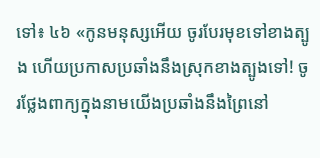ទៅ៖ ៤៦ «កូនមនុស្សអើយ ចូរបែរមុខទៅខាងត្បូង ហើយប្រកាសប្រឆាំងនឹងស្រុកខាងត្បូងទៅ! ចូរថ្លែងពាក្យក្នុងនាមយើងប្រឆាំងនឹងព្រៃនៅ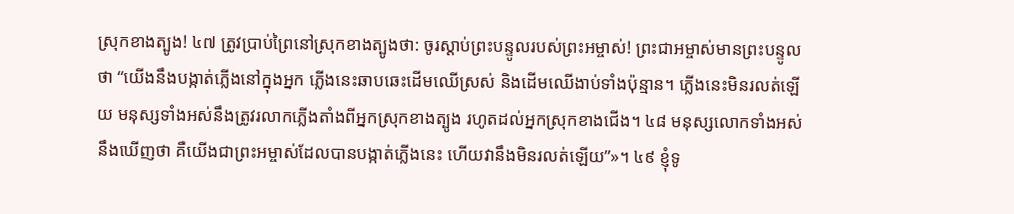ស្រុកខាងត្បូង! ៤៧ ត្រូវប្រាប់ព្រៃនៅស្រុកខាងត្បូងថា: ចូរស្ដាប់ព្រះបន្ទូលរបស់ព្រះអម្ចាស់! ព្រះជាអម្ចាស់មានព្រះបន្ទូលថា “យើងនឹងបង្កាត់ភ្លើងនៅក្នុងអ្នក ភ្លើងនេះឆាបឆេះដើមឈើស្រស់ និងដើមឈើងាប់ទាំងប៉ុន្មាន។ ភ្លើងនេះមិនរលត់ឡើយ មនុស្សទាំងអស់នឹងត្រូវរលាកភ្លើងតាំងពីអ្នកស្រុកខាងត្បូង រហូតដល់អ្នកស្រុកខាងជើង។ ៤៨ មនុស្សលោកទាំងអស់នឹងឃើញថា គឺយើងជាព្រះអម្ចាស់ដែលបានបង្កាត់ភ្លើងនេះ ហើយវានឹងមិនរលត់ឡើយ”»។ ៤៩ ខ្ញុំទូ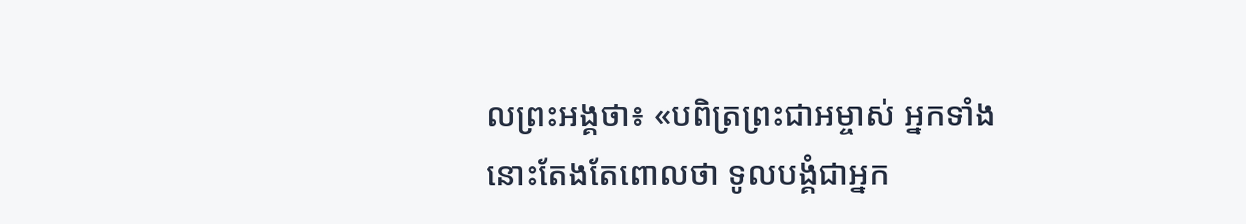លព្រះអង្គថា៖ «បពិត្រព្រះជាអម្ចាស់ អ្នកទាំងនោះតែងតែពោលថា ទូលបង្គំជាអ្នក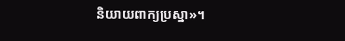និយាយពាក្យប្រស្នា»។